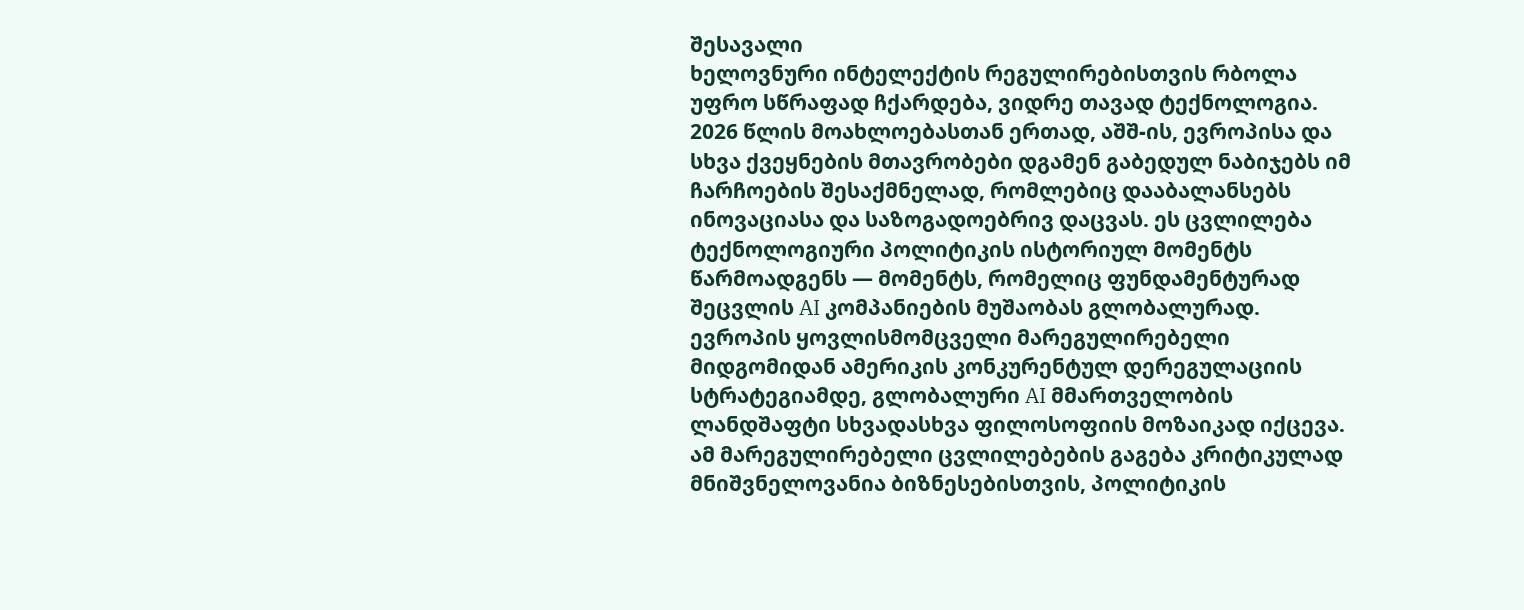შესავალი
ხელოვნური ინტელექტის რეგულირებისთვის რბოლა უფრო სწრაფად ჩქარდება, ვიდრე თავად ტექნოლოგია. 2026 წლის მოახლოებასთან ერთად, აშშ-ის, ევროპისა და სხვა ქვეყნების მთავრობები დგამენ გაბედულ ნაბიჯებს იმ ჩარჩოების შესაქმნელად, რომლებიც დააბალანსებს ინოვაციასა და საზოგადოებრივ დაცვას. ეს ცვლილება ტექნოლოგიური პოლიტიკის ისტორიულ მომენტს წარმოადგენს — მომენტს, რომელიც ფუნდამენტურად შეცვლის AI კომპანიების მუშაობას გლობალურად.
ევროპის ყოვლისმომცველი მარეგულირებელი მიდგომიდან ამერიკის კონკურენტულ დერეგულაციის სტრატეგიამდე, გლობალური AI მმართველობის ლანდშაფტი სხვადასხვა ფილოსოფიის მოზაიკად იქცევა. ამ მარეგულირებელი ცვლილებების გაგება კრიტიკულად მნიშვნელოვანია ბიზნესებისთვის, პოლიტიკის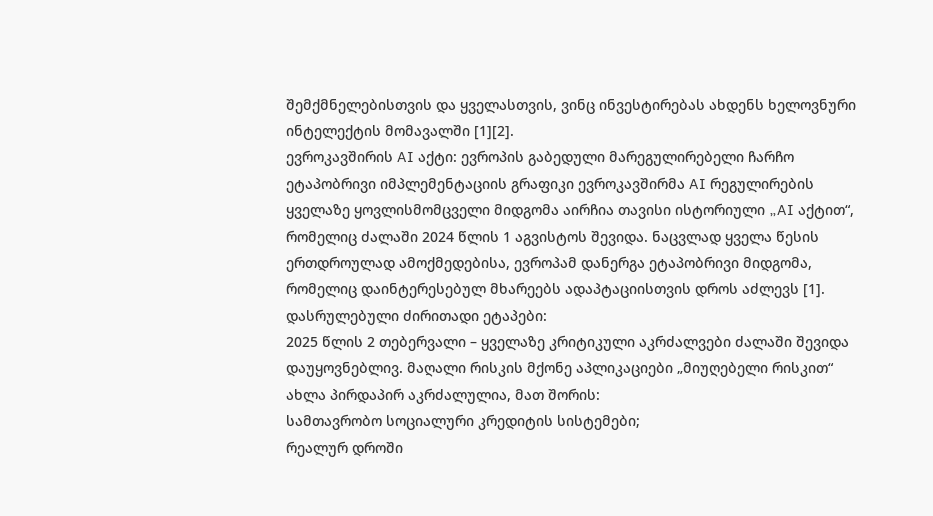შემქმნელებისთვის და ყველასთვის, ვინც ინვესტირებას ახდენს ხელოვნური ინტელექტის მომავალში [1][2].
ევროკავშირის AI აქტი: ევროპის გაბედული მარეგულირებელი ჩარჩო
ეტაპობრივი იმპლემენტაციის გრაფიკი ევროკავშირმა AI რეგულირების ყველაზე ყოვლისმომცველი მიდგომა აირჩია თავისი ისტორიული „AI აქტით“, რომელიც ძალაში 2024 წლის 1 აგვისტოს შევიდა. ნაცვლად ყველა წესის ერთდროულად ამოქმედებისა, ევროპამ დანერგა ეტაპობრივი მიდგომა, რომელიც დაინტერესებულ მხარეებს ადაპტაციისთვის დროს აძლევს [1].
დასრულებული ძირითადი ეტაპები:
2025 წლის 2 თებერვალი – ყველაზე კრიტიკული აკრძალვები ძალაში შევიდა დაუყოვნებლივ. მაღალი რისკის მქონე აპლიკაციები „მიუღებელი რისკით“ ახლა პირდაპირ აკრძალულია, მათ შორის:
სამთავრობო სოციალური კრედიტის სისტემები;
რეალურ დროში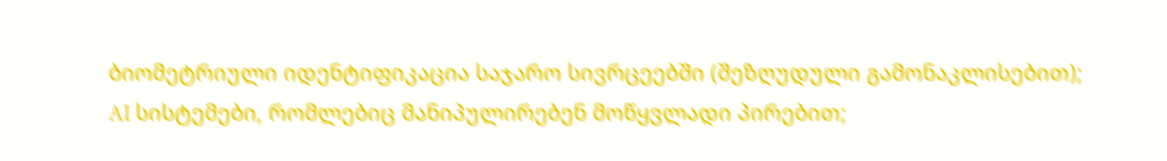ბიომეტრიული იდენტიფიკაცია საჯარო სივრცეებში (შეზღუდული გამონაკლისებით);
AI სისტემები, რომლებიც მანიპულირებენ მოწყვლადი პირებით;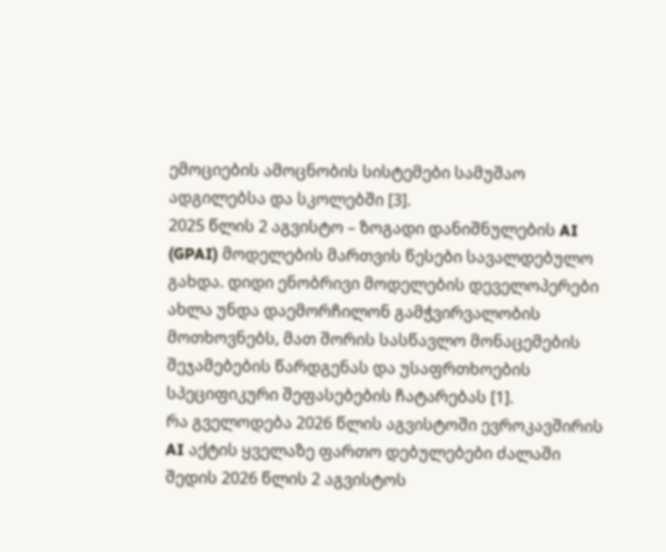ემოციების ამოცნობის სისტემები სამუშაო ადგილებსა და სკოლებში [3].
2025 წლის 2 აგვისტო – ზოგადი დანიშნულების AI (GPAI) მოდელების მართვის წესები სავალდებულო გახდა. დიდი ენობრივი მოდელების დეველოპერები ახლა უნდა დაემორჩილონ გამჭვირვალობის მოთხოვნებს, მათ შორის სასწავლო მონაცემების შეჯამებების წარდგენას და უსაფრთხოების სპეციფიკური შეფასებების ჩატარებას [1].
რა გველოდება 2026 წლის აგვისტოში ევროკავშირის AI აქტის ყველაზე ფართო დებულებები ძალაში შედის 2026 წლის 2 აგვისტოს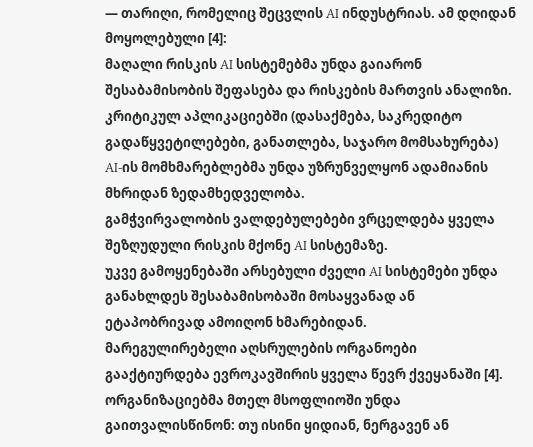— თარიღი, რომელიც შეცვლის AI ინდუსტრიას. ამ დღიდან მოყოლებული [4]:
მაღალი რისკის AI სისტემებმა უნდა გაიარონ შესაბამისობის შეფასება და რისკების მართვის ანალიზი.
კრიტიკულ აპლიკაციებში (დასაქმება, საკრედიტო გადაწყვეტილებები, განათლება, საჯარო მომსახურება) AI-ის მომხმარებლებმა უნდა უზრუნველყონ ადამიანის მხრიდან ზედამხედველობა.
გამჭვირვალობის ვალდებულებები ვრცელდება ყველა შეზღუდული რისკის მქონე AI სისტემაზე.
უკვე გამოყენებაში არსებული ძველი AI სისტემები უნდა განახლდეს შესაბამისობაში მოსაყვანად ან ეტაპობრივად ამოიღონ ხმარებიდან.
მარეგულირებელი აღსრულების ორგანოები გააქტიურდება ევროკავშირის ყველა წევრ ქვეყანაში [4].
ორგანიზაციებმა მთელ მსოფლიოში უნდა გაითვალისწინონ: თუ ისინი ყიდიან, ნერგავენ ან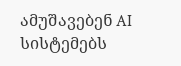ამუშავებენ AI სისტემებს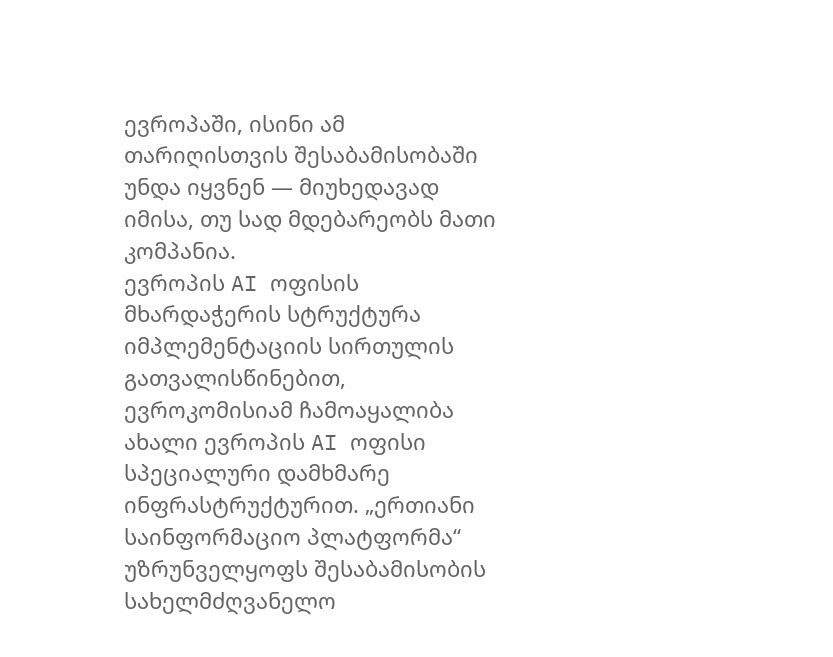ევროპაში, ისინი ამ თარიღისთვის შესაბამისობაში უნდა იყვნენ — მიუხედავად იმისა, თუ სად მდებარეობს მათი კომპანია.
ევროპის AI ოფისის მხარდაჭერის სტრუქტურა იმპლემენტაციის სირთულის გათვალისწინებით, ევროკომისიამ ჩამოაყალიბა ახალი ევროპის AI ოფისი სპეციალური დამხმარე ინფრასტრუქტურით. „ერთიანი საინფორმაციო პლატფორმა“ უზრუნველყოფს შესაბამისობის სახელმძღვანელო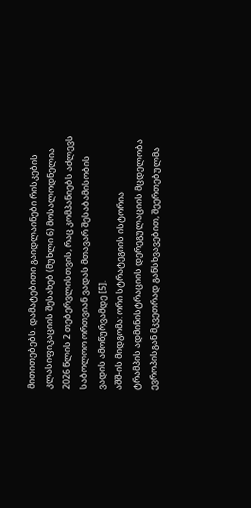მითითებებს. დამატებითი გაიდლაინები რისკების კლასიფიკაციის შესახებ (მუხლი 6) მოსალოდნელია 2026 წლის 2 თებერვლისთვის, რაც კომპანიებს აძლევს საბოლოო ორთვიან ვადას მთავარ შესაბამისობის ვადის ამოწურვამდე [5].
აშშ-ის მიდგომა: ორი სტრატეგიის ისტორია
ტრამპის ადმინისტრაციის დერეგულაციის მცდელობა ევროპისგან მკვეთრად განსხვავებით, შეერთებულმა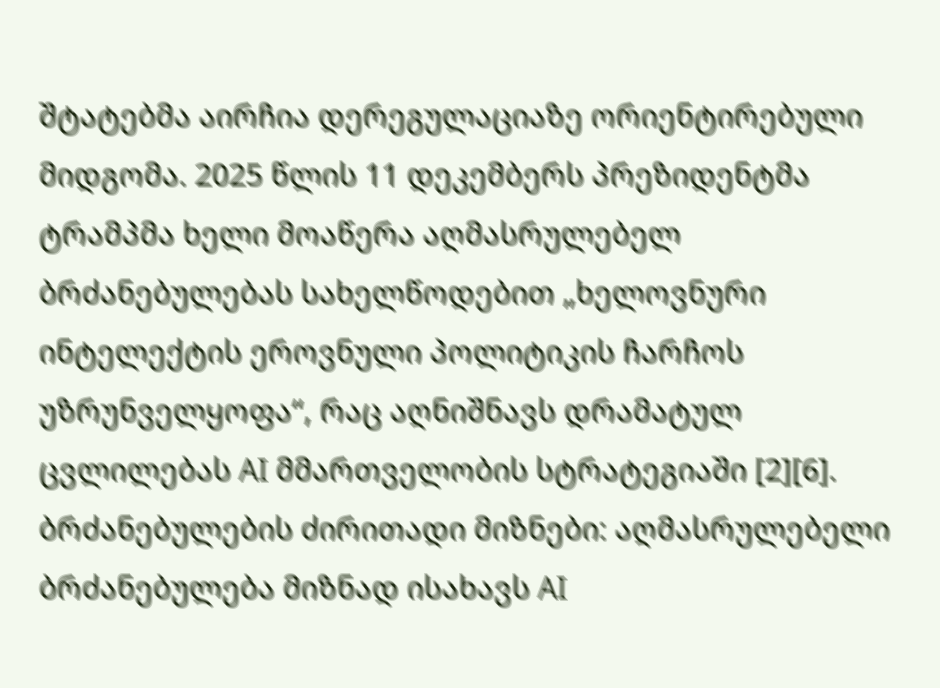შტატებმა აირჩია დერეგულაციაზე ორიენტირებული მიდგომა. 2025 წლის 11 დეკემბერს პრეზიდენტმა ტრამპმა ხელი მოაწერა აღმასრულებელ ბრძანებულებას სახელწოდებით „ხელოვნური ინტელექტის ეროვნული პოლიტიკის ჩარჩოს უზრუნველყოფა“, რაც აღნიშნავს დრამატულ ცვლილებას AI მმართველობის სტრატეგიაში [2][6].
ბრძანებულების ძირითადი მიზნები: აღმასრულებელი ბრძანებულება მიზნად ისახავს AI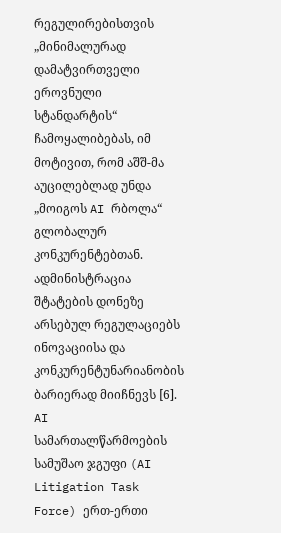რეგულირებისთვის „მინიმალურად დამატვირთველი ეროვნული სტანდარტის“ ჩამოყალიბებას, იმ მოტივით, რომ აშშ-მა აუცილებლად უნდა „მოიგოს AI რბოლა“ გლობალურ კონკურენტებთან. ადმინისტრაცია შტატების დონეზე არსებულ რეგულაციებს ინოვაციისა და კონკურენტუნარიანობის ბარიერად მიიჩნევს [6].
AI სამართალწარმოების სამუშაო ჯგუფი (AI Litigation Task Force) ერთ-ერთი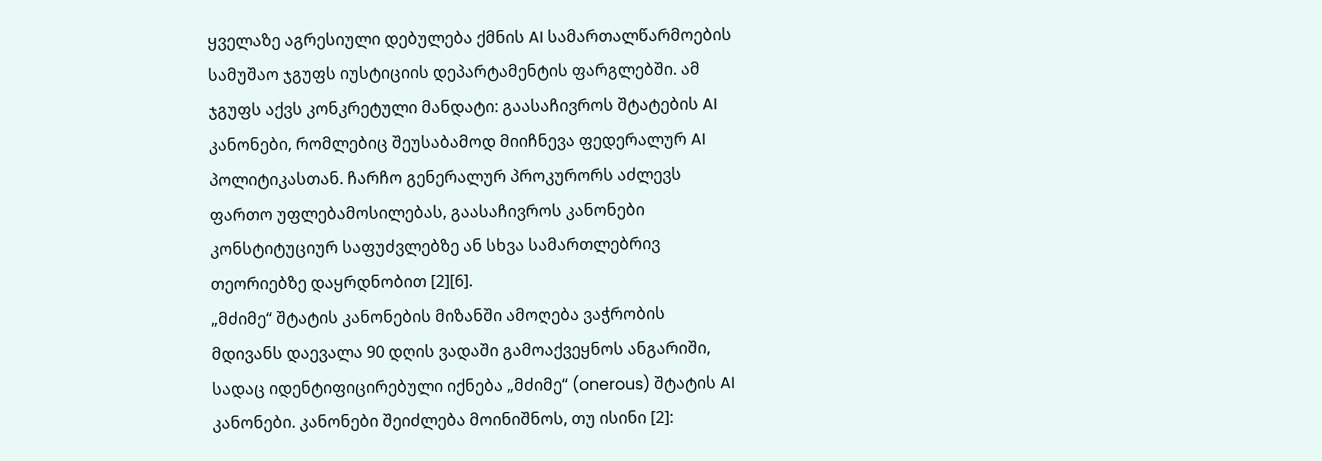ყველაზე აგრესიული დებულება ქმნის AI სამართალწარმოების სამუშაო ჯგუფს იუსტიციის დეპარტამენტის ფარგლებში. ამ ჯგუფს აქვს კონკრეტული მანდატი: გაასაჩივროს შტატების AI კანონები, რომლებიც შეუსაბამოდ მიიჩნევა ფედერალურ AI პოლიტიკასთან. ჩარჩო გენერალურ პროკურორს აძლევს ფართო უფლებამოსილებას, გაასაჩივროს კანონები კონსტიტუციურ საფუძვლებზე ან სხვა სამართლებრივ თეორიებზე დაყრდნობით [2][6].
„მძიმე“ შტატის კანონების მიზანში ამოღება ვაჭრობის მდივანს დაევალა 90 დღის ვადაში გამოაქვეყნოს ანგარიში, სადაც იდენტიფიცირებული იქნება „მძიმე“ (onerous) შტატის AI კანონები. კანონები შეიძლება მოინიშნოს, თუ ისინი [2]: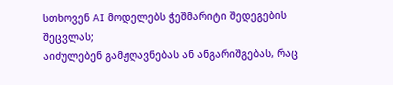სთხოვენ AI მოდელებს ჭეშმარიტი შედეგების შეცვლას;
აიძულებენ გამჟღავნებას ან ანგარიშგებას, რაც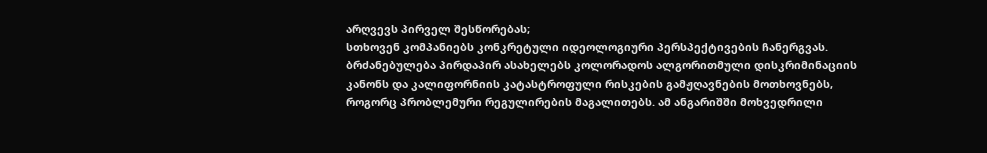არღვევს პირველ შესწორებას;
სთხოვენ კომპანიებს კონკრეტული იდეოლოგიური პერსპექტივების ჩანერგვას.
ბრძანებულება პირდაპირ ასახელებს კოლორადოს ალგორითმული დისკრიმინაციის კანონს და კალიფორნიის კატასტროფული რისკების გამჟღავნების მოთხოვნებს, როგორც პრობლემური რეგულირების მაგალითებს. ამ ანგარიშში მოხვედრილი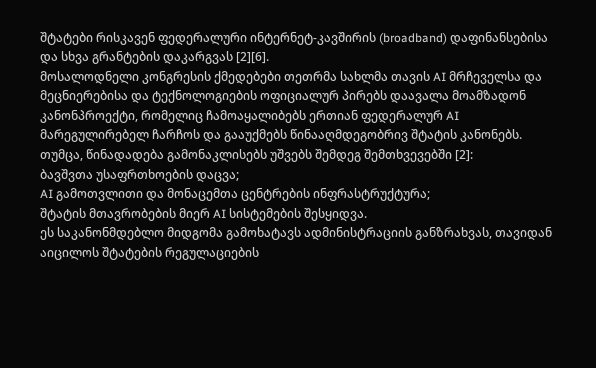შტატები რისკავენ ფედერალური ინტერნეტ-კავშირის (broadband) დაფინანსებისა და სხვა გრანტების დაკარგვას [2][6].
მოსალოდნელი კონგრესის ქმედებები თეთრმა სახლმა თავის AI მრჩეველსა და მეცნიერებისა და ტექნოლოგიების ოფიციალურ პირებს დაავალა მოამზადონ კანონპროექტი, რომელიც ჩამოაყალიბებს ერთიან ფედერალურ AI მარეგულირებელ ჩარჩოს და გააუქმებს წინააღმდეგობრივ შტატის კანონებს. თუმცა, წინადადება გამონაკლისებს უშვებს შემდეგ შემთხვევებში [2]:
ბავშვთა უსაფრთხოების დაცვა;
AI გამოთვლითი და მონაცემთა ცენტრების ინფრასტრუქტურა;
შტატის მთავრობების მიერ AI სისტემების შესყიდვა.
ეს საკანონმდებლო მიდგომა გამოხატავს ადმინისტრაციის განზრახვას, თავიდან აიცილოს შტატების რეგულაციების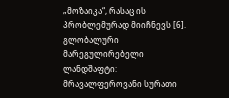„მოზაიკა“, რასაც ის პრობლემურად მიიჩნევს [6].
გლობალური მარეგულირებელი ლანდშაფტი: მრავალფეროვანი სურათი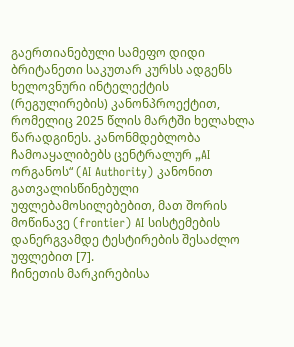გაერთიანებული სამეფო დიდი ბრიტანეთი საკუთარ კურსს ადგენს ხელოვნური ინტელექტის (რეგულირების) კანონპროექტით, რომელიც 2025 წლის მარტში ხელახლა წარადგინეს. კანონმდებლობა ჩამოაყალიბებს ცენტრალურ „AI ორგანოს“ (AI Authority) კანონით გათვალისწინებული უფლებამოსილებებით, მათ შორის მოწინავე (frontier) AI სისტემების დანერგვამდე ტესტირების შესაძლო უფლებით [7].
ჩინეთის მარკირებისა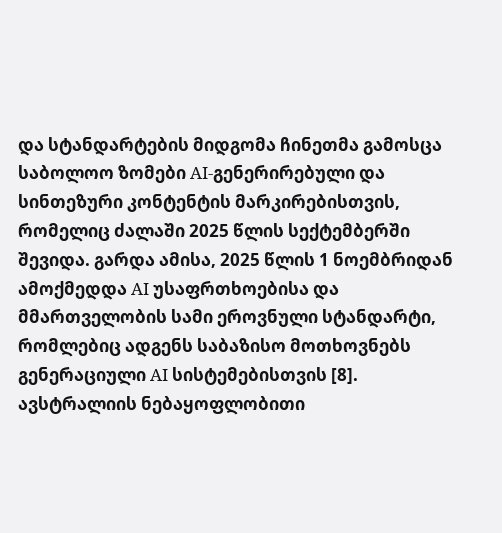და სტანდარტების მიდგომა ჩინეთმა გამოსცა საბოლოო ზომები AI-გენერირებული და სინთეზური კონტენტის მარკირებისთვის, რომელიც ძალაში 2025 წლის სექტემბერში შევიდა. გარდა ამისა, 2025 წლის 1 ნოემბრიდან ამოქმედდა AI უსაფრთხოებისა და მმართველობის სამი ეროვნული სტანდარტი, რომლებიც ადგენს საბაზისო მოთხოვნებს გენერაციული AI სისტემებისთვის [8].
ავსტრალიის ნებაყოფლობითი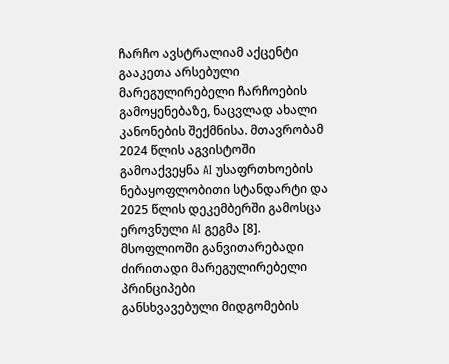ჩარჩო ავსტრალიამ აქცენტი გააკეთა არსებული მარეგულირებელი ჩარჩოების გამოყენებაზე, ნაცვლად ახალი კანონების შექმნისა. მთავრობამ 2024 წლის აგვისტოში გამოაქვეყნა AI უსაფრთხოების ნებაყოფლობითი სტანდარტი და 2025 წლის დეკემბერში გამოსცა ეროვნული AI გეგმა [8].
მსოფლიოში განვითარებადი ძირითადი მარეგულირებელი პრინციპები
განსხვავებული მიდგომების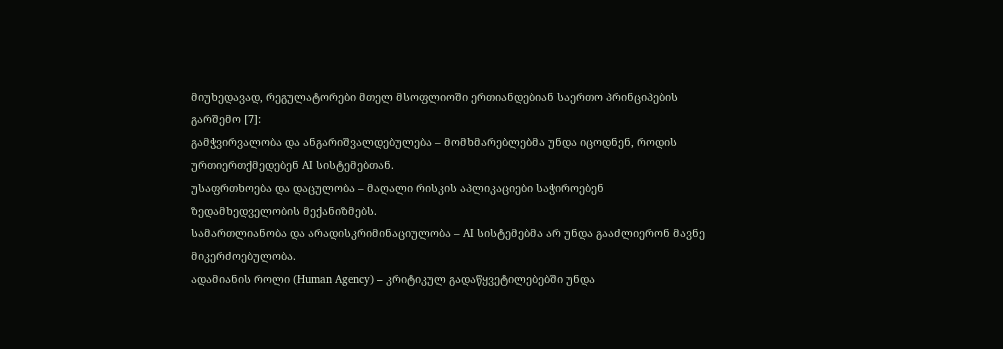მიუხედავად, რეგულატორები მთელ მსოფლიოში ერთიანდებიან საერთო პრინციპების გარშემო [7]:
გამჭვირვალობა და ანგარიშვალდებულება – მომხმარებლებმა უნდა იცოდნენ, როდის ურთიერთქმედებენ AI სისტემებთან.
უსაფრთხოება და დაცულობა – მაღალი რისკის აპლიკაციები საჭიროებენ ზედამხედველობის მექანიზმებს.
სამართლიანობა და არადისკრიმინაციულობა – AI სისტემებმა არ უნდა გააძლიერონ მავნე მიკერძოებულობა.
ადამიანის როლი (Human Agency) – კრიტიკულ გადაწყვეტილებებში უნდა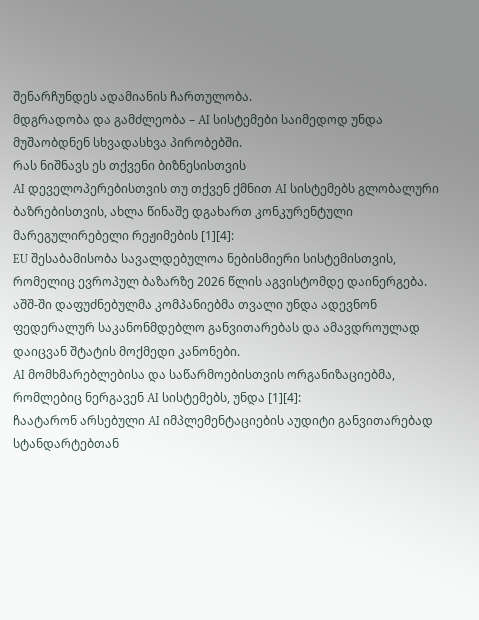შენარჩუნდეს ადამიანის ჩართულობა.
მდგრადობა და გამძლეობა – AI სისტემები საიმედოდ უნდა მუშაობდნენ სხვადასხვა პირობებში.
რას ნიშნავს ეს თქვენი ბიზნესისთვის
AI დეველოპერებისთვის თუ თქვენ ქმნით AI სისტემებს გლობალური ბაზრებისთვის, ახლა წინაშე დგახართ კონკურენტული მარეგულირებელი რეჟიმების [1][4]:
EU შესაბამისობა სავალდებულოა ნებისმიერი სისტემისთვის, რომელიც ევროპულ ბაზარზე 2026 წლის აგვისტომდე დაინერგება.
აშშ-ში დაფუძნებულმა კომპანიებმა თვალი უნდა ადევნონ ფედერალურ საკანონმდებლო განვითარებას და ამავდროულად დაიცვან შტატის მოქმედი კანონები.
AI მომხმარებლებისა და საწარმოებისთვის ორგანიზაციებმა, რომლებიც ნერგავენ AI სისტემებს, უნდა [1][4]:
ჩაატარონ არსებული AI იმპლემენტაციების აუდიტი განვითარებად სტანდარტებთან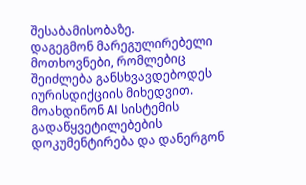შესაბამისობაზე.
დაგეგმონ მარეგულირებელი მოთხოვნები, რომლებიც შეიძლება განსხვავდებოდეს იურისდიქციის მიხედვით.
მოახდინონ AI სისტემის გადაწყვეტილებების დოკუმენტირება და დანერგონ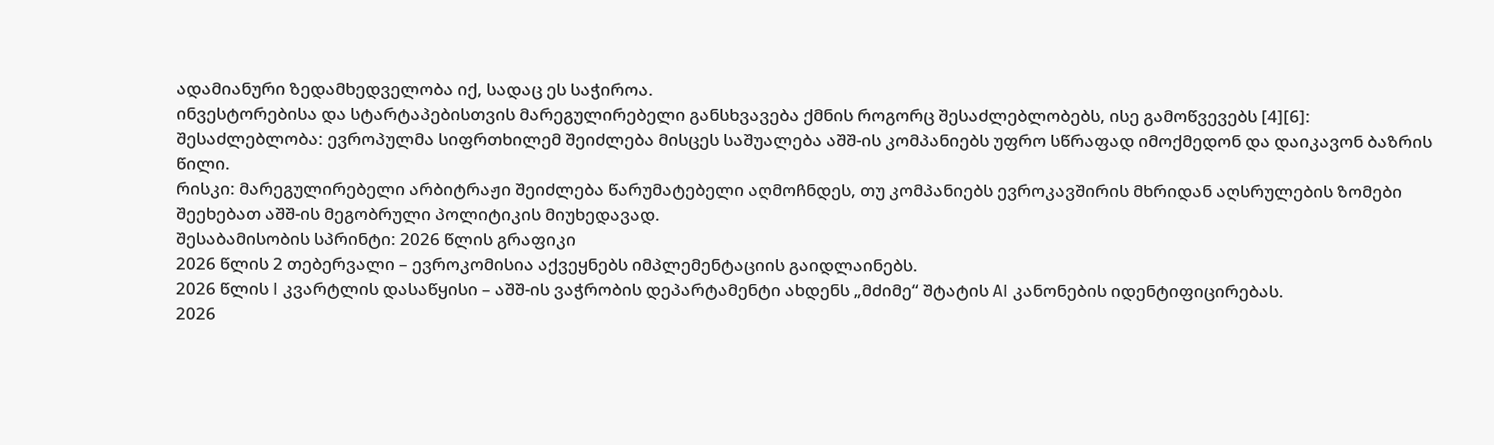ადამიანური ზედამხედველობა იქ, სადაც ეს საჭიროა.
ინვესტორებისა და სტარტაპებისთვის მარეგულირებელი განსხვავება ქმნის როგორც შესაძლებლობებს, ისე გამოწვევებს [4][6]:
შესაძლებლობა: ევროპულმა სიფრთხილემ შეიძლება მისცეს საშუალება აშშ-ის კომპანიებს უფრო სწრაფად იმოქმედონ და დაიკავონ ბაზრის წილი.
რისკი: მარეგულირებელი არბიტრაჟი შეიძლება წარუმატებელი აღმოჩნდეს, თუ კომპანიებს ევროკავშირის მხრიდან აღსრულების ზომები შეეხებათ აშშ-ის მეგობრული პოლიტიკის მიუხედავად.
შესაბამისობის სპრინტი: 2026 წლის გრაფიკი
2026 წლის 2 თებერვალი – ევროკომისია აქვეყნებს იმპლემენტაციის გაიდლაინებს.
2026 წლის I კვარტლის დასაწყისი – აშშ-ის ვაჭრობის დეპარტამენტი ახდენს „მძიმე“ შტატის AI კანონების იდენტიფიცირებას.
2026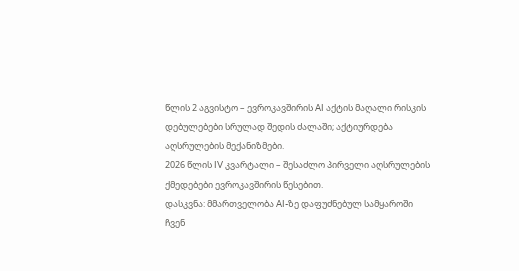წლის 2 აგვისტო – ევროკავშირის AI აქტის მაღალი რისკის დებულებები სრულად შედის ძალაში; აქტიურდება აღსრულების მექანიზმები.
2026 წლის IV კვარტალი – შესაძლო პირველი აღსრულების ქმედებები ევროკავშირის წესებით.
დასკვნა: მმართველობა AI-ზე დაფუძნებულ სამყაროში
ჩვენ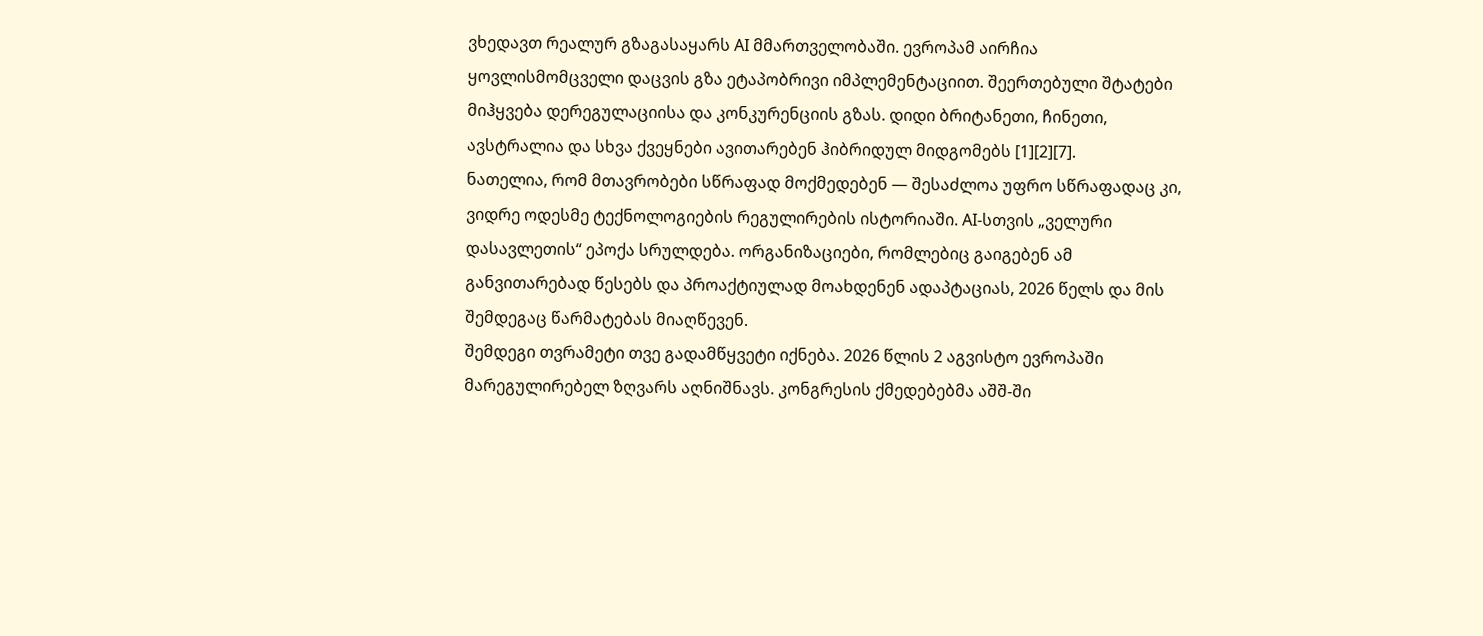ვხედავთ რეალურ გზაგასაყარს AI მმართველობაში. ევროპამ აირჩია ყოვლისმომცველი დაცვის გზა ეტაპობრივი იმპლემენტაციით. შეერთებული შტატები მიჰყვება დერეგულაციისა და კონკურენციის გზას. დიდი ბრიტანეთი, ჩინეთი, ავსტრალია და სხვა ქვეყნები ავითარებენ ჰიბრიდულ მიდგომებს [1][2][7].
ნათელია, რომ მთავრობები სწრაფად მოქმედებენ — შესაძლოა უფრო სწრაფადაც კი, ვიდრე ოდესმე ტექნოლოგიების რეგულირების ისტორიაში. AI-სთვის „ველური დასავლეთის“ ეპოქა სრულდება. ორგანიზაციები, რომლებიც გაიგებენ ამ განვითარებად წესებს და პროაქტიულად მოახდენენ ადაპტაციას, 2026 წელს და მის შემდეგაც წარმატებას მიაღწევენ.
შემდეგი თვრამეტი თვე გადამწყვეტი იქნება. 2026 წლის 2 აგვისტო ევროპაში მარეგულირებელ ზღვარს აღნიშნავს. კონგრესის ქმედებებმა აშშ-ში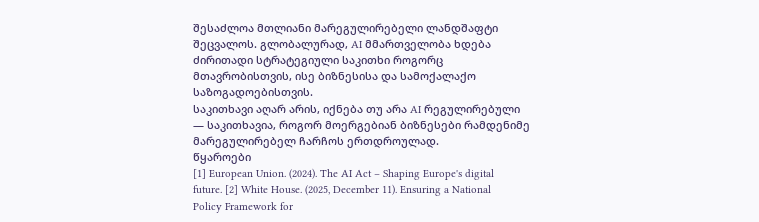შესაძლოა მთლიანი მარეგულირებელი ლანდშაფტი შეცვალოს. გლობალურად, AI მმართველობა ხდება ძირითადი სტრატეგიული საკითხი როგორც მთავრობისთვის, ისე ბიზნესისა და სამოქალაქო საზოგადოებისთვის.
საკითხავი აღარ არის, იქნება თუ არა AI რეგულირებული — საკითხავია, როგორ მოერგებიან ბიზნესები რამდენიმე მარეგულირებელ ჩარჩოს ერთდროულად.
წყაროები
[1] European Union. (2024). The AI Act – Shaping Europe's digital future. [2] White House. (2025, December 11). Ensuring a National Policy Framework for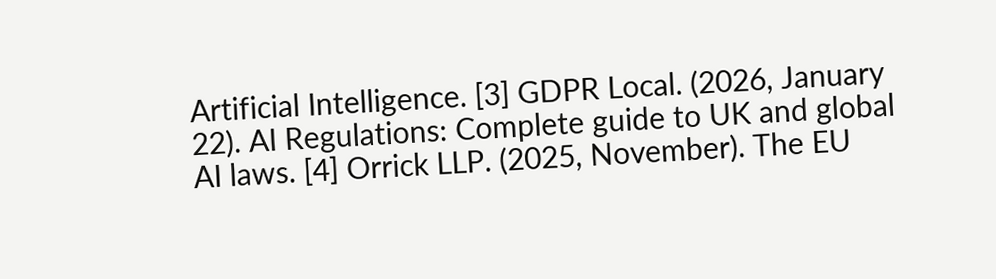Artificial Intelligence. [3] GDPR Local. (2026, January 22). AI Regulations: Complete guide to UK and global AI laws. [4] Orrick LLP. (2025, November). The EU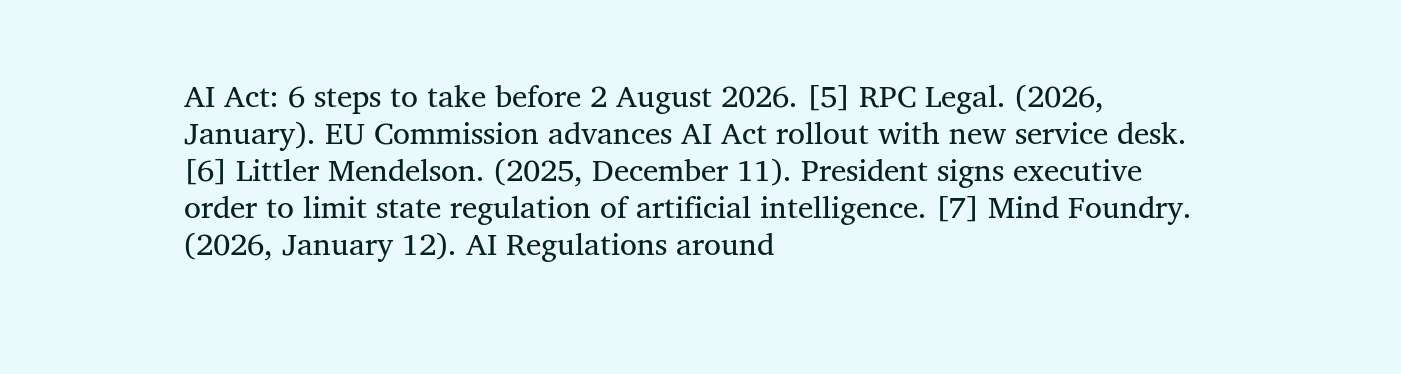AI Act: 6 steps to take before 2 August 2026. [5] RPC Legal. (2026, January). EU Commission advances AI Act rollout with new service desk. [6] Littler Mendelson. (2025, December 11). President signs executive order to limit state regulation of artificial intelligence. [7] Mind Foundry. (2026, January 12). AI Regulations around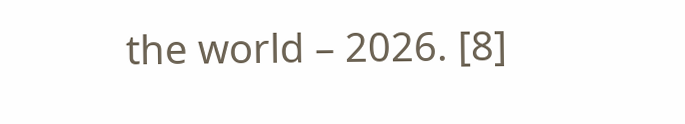the world – 2026. [8]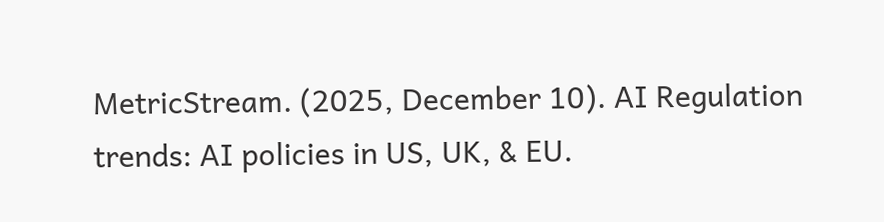MetricStream. (2025, December 10). AI Regulation trends: AI policies in US, UK, & EU.